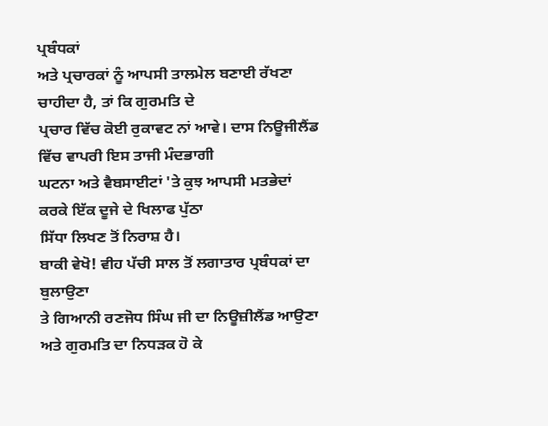ਪ੍ਰਬੰਧਕਾਂ
ਅਤੇ ਪ੍ਰਚਾਰਕਾਂ ਨੂੰ ਆਪਸੀ ਤਾਲਮੇਲ ਬਣਾਈ ਰੱਖਣਾ ਚਾਹੀਦਾ ਹੈ, ਤਾਂ ਕਿ ਗੁਰਮਤਿ ਦੇ
ਪ੍ਰਚਾਰ ਵਿੱਚ ਕੋਈ ਰੁਕਾਵਟ ਨਾਂ ਆਵੇ। ਦਾਸ ਨਿਊਜੀਲੈਂਡ ਵਿੱਚ ਵਾਪਰੀ ਇਸ ਤਾਜੀ ਮੰਦਭਾਗੀ
ਘਟਨਾ ਅਤੇ ਵੈਬਸਾਈਟਾਂ 'ਤੇ ਕੁਝ ਆਪਸੀ ਮਤਭੇਦਾਂ ਕਰਕੇ ਇੱਕ ਦੂਜੇ ਦੇ ਖਿਲਾਫ ਪੁੱਠਾ
ਸਿੱਧਾ ਲਿਖਣ ਤੋਂ ਨਿਰਾਸ਼ ਹੈ।
ਬਾਕੀ ਵੇਖੋ! ਵੀਹ ਪੱਚੀ ਸਾਲ ਤੋਂ ਲਗਾਤਾਰ ਪ੍ਰਬੰਧਕਾਂ ਦਾ ਬੁਲਾਉਣਾ
ਤੇ ਗਿਆਨੀ ਰਣਜੋਧ ਸਿੰਘ ਜੀ ਦਾ ਨਿਊਜ਼ੀਲੈਂਡ ਆਉਣਾ ਅਤੇ ਗੁਰਮਤਿ ਦਾ ਨਿਧੜਕ ਹੋ ਕੇ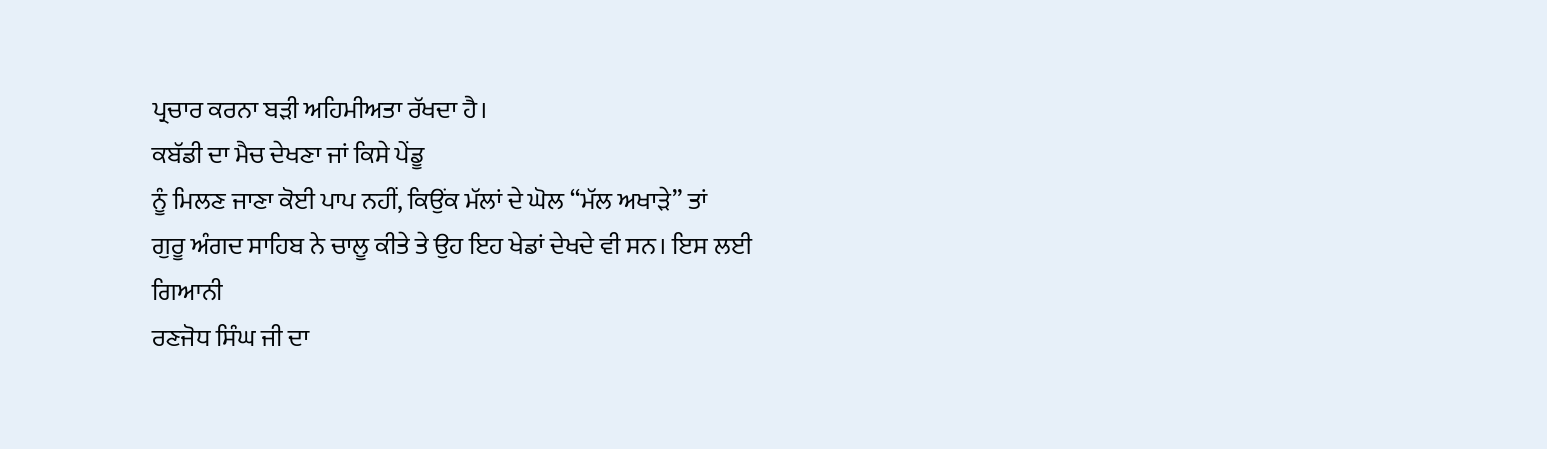ਪ੍ਰਚਾਰ ਕਰਨਾ ਬੜੀ ਅਹਿਮੀਅਤਾ ਰੱਖਦਾ ਹੈ।
ਕਬੱਡੀ ਦਾ ਮੈਚ ਦੇਖਣਾ ਜਾਂ ਕਿਸੇ ਪੇਂਡੂ
ਨੂੰ ਮਿਲਣ ਜਾਣਾ ਕੋਈ ਪਾਪ ਨਹੀਂ, ਕਿਉਂਕ ਮੱਲਾਂ ਦੇ ਘੋਲ “ਮੱਲ ਅਖਾੜੇ” ਤਾਂ
ਗੁਰੂ ਅੰਗਦ ਸਾਹਿਬ ਨੇ ਚਾਲੂ ਕੀਤੇ ਤੇ ਉਹ ਇਹ ਖੇਡਾਂ ਦੇਖਦੇ ਵੀ ਸਨ। ਇਸ ਲਈ ਗਿਆਨੀ
ਰਣਜੋਧ ਸਿੰਘ ਜੀ ਦਾ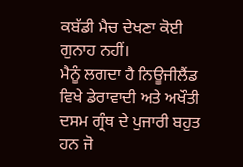ਕਬੱਡੀ ਮੈਚ ਦੇਖਣਾ ਕੋਈ ਗੁਨਾਹ ਨਹੀਂ।
ਮੈਨੂੰ ਲਗਦਾ ਹੈ ਨਿਊਜੀਲੈਂਡ ਵਿਖੇ ਡੇਰਾਵਾਦੀ ਅਤੇ ਅਖੌਤੀ ਦਸਮ ਗ੍ਰੰਥ ਦੇ ਪੁਜਾਰੀ ਬਹੁਤ
ਹਨ ਜੋ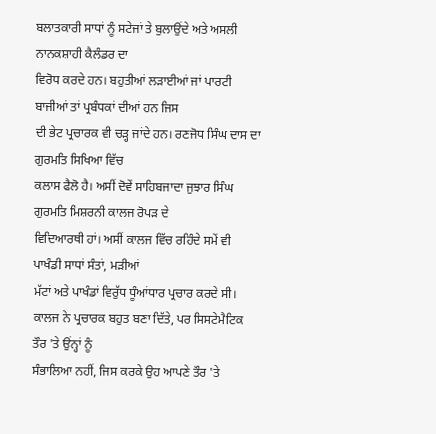ਬਲਾਤਕਾਰੀ ਸਾਧਾਂ ਨੂੰ ਸਟੇਜਾਂ ਤੇ ਬੁਲਾਉਂਦੇ ਅਤੇ ਅਸਲੀ ਨਾਨਕਸ਼ਾਹੀ ਕੈਲੰਡਰ ਦਾ
ਵਿਰੋਧ ਕਰਦੇ ਹਨ। ਬਹੁਤੀਆਂ ਲੜਾਈਆਂ ਜਾਂ ਪਾਰਟੀ ਬਾਜੀਆਂ ਤਾਂ ਪ੍ਰਬੰਧਕਾਂ ਦੀਆਂ ਹਨ ਜਿਸ
ਦੀ ਭੇਟ ਪ੍ਰਚਾਰਕ ਵੀ ਚੜ੍ਹ ਜਾਂਦੇ ਹਨ। ਰਣਜੋਧ ਸਿੰਘ ਦਾਸ ਦਾ ਗੁਰਮਤਿ ਸਿਖਿਆ ਵਿੱਚ
ਕਲਾਸ ਫੈਲੋ ਹੈ। ਅਸੀਂ ਦੋਵੇਂ ਸਾਹਿਬਜਾਦਾ ਜੁਝਾਰ ਸਿੰਘ ਗੁਰਮਤਿ ਮਿਸ਼ਰਨੀ ਕਾਲਜ ਰੋਪੜ ਦੇ
ਵਿਦਿਆਰਥੀ ਹਾਂ। ਅਸੀਂ ਕਾਲਜ ਵਿੱਚ ਰਹਿੰਦੇ ਸਮੇਂ ਵੀ ਪਾਖੰਡੀ ਸਾਧਾਂ ਸੰਤਾਂ, ਮੜੀਆਂ
ਮੱਟਾਂ ਅਤੇ ਪਾਖੰਡਾਂ ਵਿਰੁੱਧ ਧੂੰਆਂਧਾਰ ਪ੍ਰਚਾਰ ਕਰਦੇ ਸੀ।
ਕਾਲਜ ਨੇ ਪ੍ਰਚਾਰਕ ਬਹੁਤ ਬਣਾ ਦਿੱਤੇ, ਪਰ ਸਿਸਟੇਮੈਟਿਕ ਤੌਰ 'ਤੇ ਉਂਨ੍ਹਾਂ ਨੂੰ
ਸੰਭਾਲਿਆ ਨਹੀਂ, ਜਿਸ ਕਰਕੇ ਉਹ ਆਪਣੇ ਤੌਰ 'ਤੇ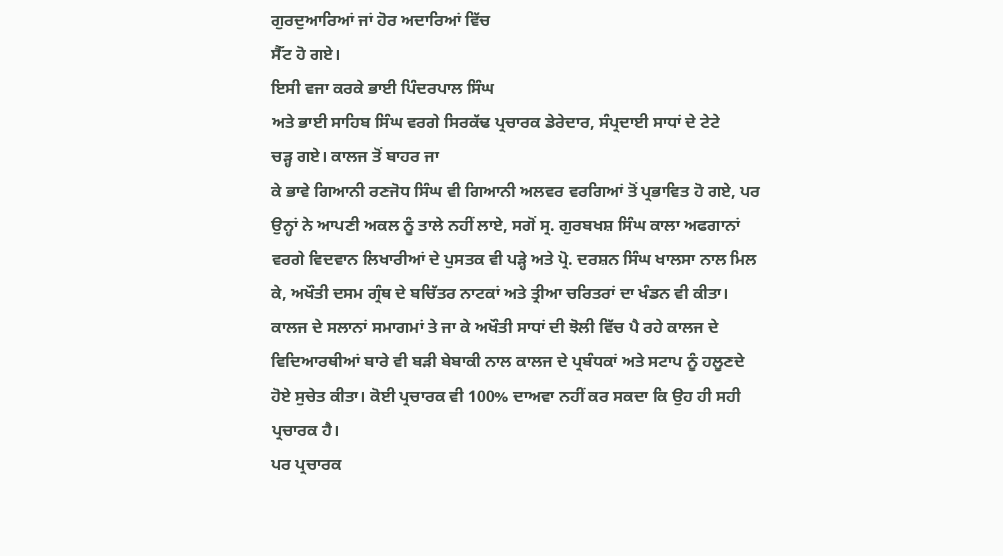ਗੁਰਦੁਆਰਿਆਂ ਜਾਂ ਹੋਰ ਅਦਾਰਿਆਂ ਵਿੱਚ
ਸੈੱਟ ਹੋ ਗਏ।
ਇਸੀ ਵਜਾ ਕਰਕੇ ਭਾਈ ਪਿੰਦਰਪਾਲ ਸਿੰਘ
ਅਤੇ ਭਾਈ ਸਾਹਿਬ ਸਿੰਘ ਵਰਗੇ ਸਿਰਕੱਢ ਪ੍ਰਚਾਰਕ ਡੇਰੇਦਾਰ, ਸੰਪ੍ਰਦਾਈ ਸਾਧਾਂ ਦੇ ਟੇਟੇ
ਚੜ੍ਹ ਗਏ। ਕਾਲਜ ਤੋਂ ਬਾਹਰ ਜਾ
ਕੇ ਭਾਵੇ ਗਿਆਨੀ ਰਣਜੋਧ ਸਿੰਘ ਵੀ ਗਿਆਨੀ ਅਲਵਰ ਵਰਗਿਆਂ ਤੋਂ ਪ੍ਰਭਾਵਿਤ ਹੋ ਗਏ, ਪਰ
ਉਨ੍ਹਾਂ ਨੇ ਆਪਣੀ ਅਕਲ ਨੂੰ ਤਾਲੇ ਨਹੀਂ ਲਾਏ, ਸਗੋਂ ਸ੍ਰ. ਗੁਰਬਖਸ਼ ਸਿੰਘ ਕਾਲਾ ਅਫਗਾਨਾਂ
ਵਰਗੇ ਵਿਦਵਾਨ ਲਿਖਾਰੀਆਂ ਦੇ ਪੁਸਤਕ ਵੀ ਪੜ੍ਹੇ ਅਤੇ ਪ੍ਰੋ. ਦਰਸ਼ਨ ਸਿੰਘ ਖਾਲਸਾ ਨਾਲ ਮਿਲ
ਕੇ, ਅਖੌਤੀ ਦਸਮ ਗ੍ਰੰਥ ਦੇ ਬਚਿੱਤਰ ਨਾਟਕਾਂ ਅਤੇ ਤ੍ਰੀਆ ਚਰਿਤਰਾਂ ਦਾ ਖੰਡਨ ਵੀ ਕੀਤਾ।
ਕਾਲਜ ਦੇ ਸਲਾਨਾਂ ਸਮਾਗਮਾਂ ਤੇ ਜਾ ਕੇ ਅਖੌਤੀ ਸਾਧਾਂ ਦੀ ਝੋਲੀ ਵਿੱਚ ਪੈ ਰਹੇ ਕਾਲਜ ਦੇ
ਵਿਦਿਆਰਥੀਆਂ ਬਾਰੇ ਵੀ ਬੜੀ ਬੇਬਾਕੀ ਨਾਲ ਕਾਲਜ ਦੇ ਪ੍ਰਬੰਧਕਾਂ ਅਤੇ ਸਟਾਪ ਨੂੰ ਹਲੂਣਦੇ
ਹੋਏ ਸੁਚੇਤ ਕੀਤਾ। ਕੋਈ ਪ੍ਰਚਾਰਕ ਵੀ 100% ਦਾਅਵਾ ਨਹੀਂ ਕਰ ਸਕਦਾ ਕਿ ਉਹ ਹੀ ਸਹੀ
ਪ੍ਰਚਾਰਕ ਹੈ।
ਪਰ ਪ੍ਰਚਾਰਕ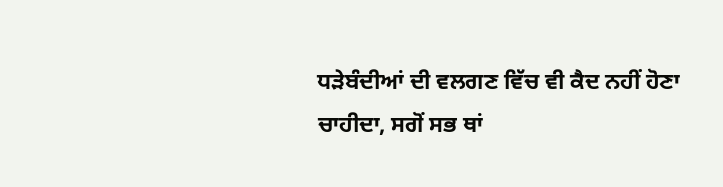ਧੜੇਬੰਦੀਆਂ ਦੀ ਵਲਗਣ ਵਿੱਚ ਵੀ ਕੈਦ ਨਹੀਂ ਹੋਣਾ ਚਾਹੀਦਾ, ਸਗੋਂ ਸਭ ਥਾਂ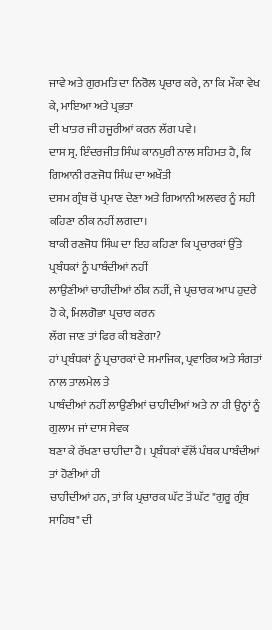ਜਾਵੇ ਅਤੇ ਗੁਰਮਤਿ ਦਾ ਨਿਰੋਲ ਪ੍ਰਚਾਰ ਕਰੇ, ਨਾ ਕਿ ਮੌਕਾ ਵੇਖ ਕੇ, ਮਾਇਆ ਅਤੇ ਪ੍ਰਭਤਾ
ਦੀ ਖਾਤਰ ਜੀ ਹਜੂਰੀਆਂ ਕਰਨ ਲੱਗ ਪਵੇ।
ਦਾਸ ਸ੍ਰ. ਇੰਦਰਜੀਤ ਸਿੰਘ ਕਾਨਪੁਰੀ ਨਾਲ ਸਹਿਮਤ ਹੈ, ਕਿ ਗਿਆਨੀ ਰਣਜੋਧ ਸਿੰਘ ਦਾ ਅਖੌਤੀ
ਦਸਮ ਗ੍ਰੰਥ ਚੋਂ ਪ੍ਰਮਾਣ ਦੇਣਾ ਅਤੇ ਗਿਆਨੀ ਅਲਵਰ ਨੂੰ ਸਹੀ ਕਹਿਣਾ ਠੀਕ ਨਹੀਂ ਲਗਦਾ।
ਬਾਕੀ ਰਣਜੋਧ ਸਿੰਘ ਦਾ ਇਹ ਕਹਿਣਾ ਕਿ ਪ੍ਰਚਾਰਕਾਂ ਉੱਤੇ ਪ੍ਰਬੰਧਕਾਂ ਨੂੰ ਪਾਬੰਦੀਆਂ ਨਹੀਂ
ਲਾਉਣੀਆਂ ਚਾਹੀਦੀਆਂ ਠੀਕ ਨਹੀਂ, ਜੇ ਪ੍ਰਚਾਰਕ ਆਪ ਹੁਦਰੇ ਹੋ ਕੇ, ਮਿਲਗੋਭਾ ਪ੍ਰਚਾਰ ਕਰਨ
ਲੱਗ ਜਾਣ ਤਾਂ ਫਿਰ ਕੀ ਬਣੇਗਾ?
ਹਾਂ ਪ੍ਰਬੰਧਕਾਂ ਨੂੰ ਪ੍ਰਚਾਰਕਾਂ ਦੇ ਸਮਾਜਿਕ, ਪ੍ਰਵਾਰਿਕ ਅਤੇ ਸੰਗਤਾਂ ਨਾਲ ਤਾਲਮੇਲ ਤੇ
ਪਾਬੰਦੀਆਂ ਨਹੀਂ ਲਾਉਣੀਆਂ ਚਾਹੀਦੀਆਂ ਅਤੇ ਨਾ ਹੀ ਉਨ੍ਹਾਂ ਨੂੰ ਗੁਲਾਮ ਜਾਂ ਦਾਸ ਸੇਵਕ
ਬਣਾ ਕੇ ਰੱਖਣਾ ਚਾਹੀਦਾ ਹੈ। ਪ੍ਰਬੰਧਕਾਂ ਵੱਲੋਂ ਪੰਥਕ ਪਾਬੰਦੀਆਂ ਤਾਂ ਹੋਣੀਆਂ ਹੀ
ਚਾਹੀਦੀਆਂ ਹਨ, ਤਾਂ ਕਿ ਪ੍ਰਚਾਰਕ ਘੱਟ ਤੋਂ ਘੱਟ "ਗੁਰੂ ਗ੍ਰੰਥ ਸਾਹਿਬ" ਦੀ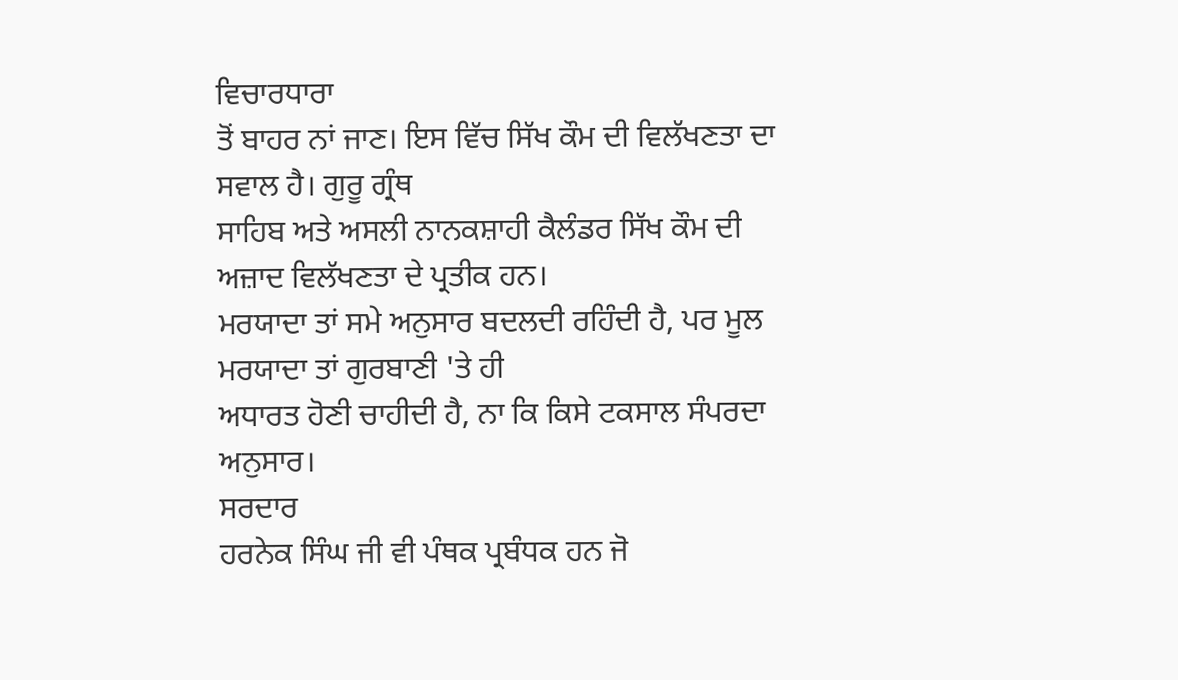ਵਿਚਾਰਧਾਰਾ
ਤੋਂ ਬਾਹਰ ਨਾਂ ਜਾਣ। ਇਸ ਵਿੱਚ ਸਿੱਖ ਕੌਮ ਦੀ ਵਿਲੱਖਣਤਾ ਦਾ ਸਵਾਲ ਹੈ। ਗੁਰੂ ਗ੍ਰੰਥ
ਸਾਹਿਬ ਅਤੇ ਅਸਲੀ ਨਾਨਕਸ਼ਾਹੀ ਕੈਲੰਡਰ ਸਿੱਖ ਕੌਮ ਦੀ ਅਜ਼ਾਦ ਵਿਲੱਖਣਤਾ ਦੇ ਪ੍ਰਤੀਕ ਹਨ।
ਮਰਯਾਦਾ ਤਾਂ ਸਮੇ ਅਨੁਸਾਰ ਬਦਲਦੀ ਰਹਿੰਦੀ ਹੈ, ਪਰ ਮੂਲ ਮਰਯਾਦਾ ਤਾਂ ਗੁਰਬਾਣੀ 'ਤੇ ਹੀ
ਅਧਾਰਤ ਹੋਣੀ ਚਾਹੀਦੀ ਹੈ, ਨਾ ਕਿ ਕਿਸੇ ਟਕਸਾਲ ਸੰਪਰਦਾ ਅਨੁਸਾਰ।
ਸਰਦਾਰ
ਹਰਨੇਕ ਸਿੰਘ ਜੀ ਵੀ ਪੰਥਕ ਪ੍ਰਬੰਧਕ ਹਨ ਜੋ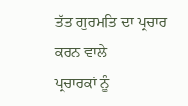ਤੱਤ ਗੁਰਮਤਿ ਦਾ ਪ੍ਰਚਾਰ ਕਰਨ ਵਾਲੇ
ਪ੍ਰਚਾਰਕਾਂ ਨੂੰ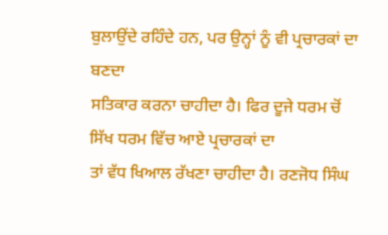ਬੁਲਾਉਂਦੇ ਰਹਿੰਦੇ ਹਨ, ਪਰ ਉਨ੍ਹਾਂ ਨੂੰ ਵੀ ਪ੍ਰਚਾਰਕਾਂ ਦਾ ਬਣਦਾ
ਸਤਿਕਾਰ ਕਰਨਾ ਚਾਹੀਦਾ ਹੈ। ਫਿਰ ਦੂਜੇ ਧਰਮ ਚੋਂ ਸਿੱਖ ਧਰਮ ਵਿੱਚ ਆਏ ਪ੍ਰਚਾਰਕਾਂ ਦਾ
ਤਾਂ ਵੱਧ ਖਿਆਲ ਰੱਖਣਾ ਚਾਹੀਦਾ ਹੈ। ਰਣਜੋਧ ਸਿੰਘ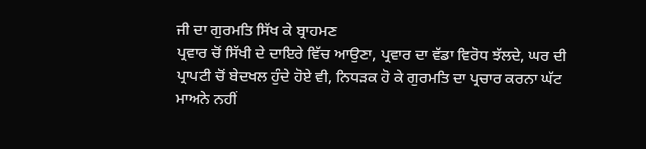ਜੀ ਦਾ ਗੁਰਮਤਿ ਸਿੱਖ ਕੇ ਬ੍ਰਾਹਮਣ
ਪ੍ਰਵਾਰ ਚੋਂ ਸਿੱਖੀ ਦੇ ਦਾਇਰੇ ਵਿੱਚ ਆਉਣਾ, ਪ੍ਰਵਾਰ ਦਾ ਵੱਡਾ ਵਿਰੋਧ ਝੱਲਦੇ, ਘਰ ਦੀ
ਪ੍ਰਾਪਟੀ ਚੋਂ ਬੇਦਖਲ ਹੁੰਦੇ ਹੋਏ ਵੀ, ਨਿਧੜਕ ਹੋ ਕੇ ਗੁਰਮਤਿ ਦਾ ਪ੍ਰਚਾਰ ਕਰਨਾ ਘੱਟ
ਮਾਅਨੇ ਨਹੀਂ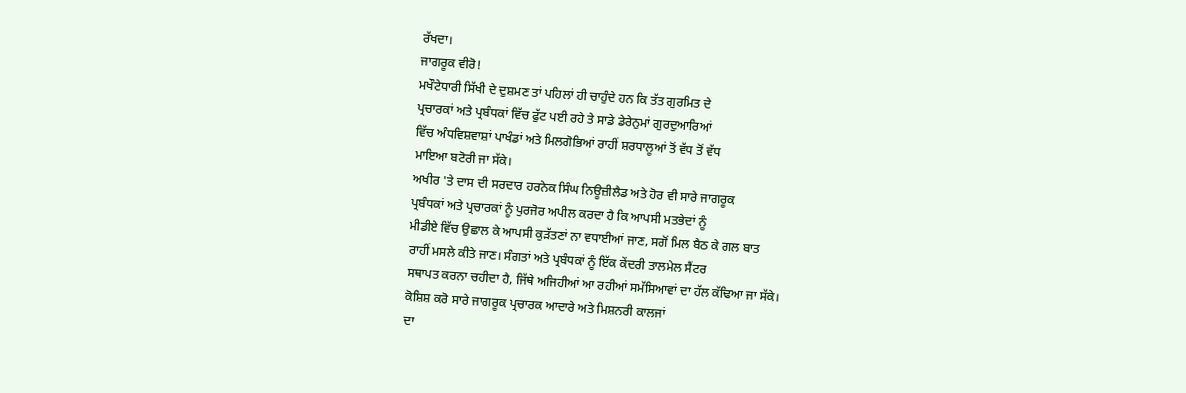ਰੱਖਦਾ।
ਜਾਗਰੂਕ ਵੀਰੋ!
ਮਖੌਟੇਧਾਰੀ ਸਿੱਖੀ ਦੇ ਦੁਸ਼ਮਣ ਤਾਂ ਪਹਿਲਾਂ ਹੀ ਚਾਹੁੰਦੇ ਹਨ ਕਿ ਤੱਤ ਗੁਰਮਿਤ ਦੇ
ਪ੍ਰਚਾਰਕਾਂ ਅਤੇ ਪ੍ਰਬੰਧਕਾਂ ਵਿੱਚ ਫੁੱਟ ਪਈ ਰਹੇ ਤੇ ਸਾਡੇ ਡੇਰੇਨੁਮਾਂ ਗੁਰਦੁਆਰਿਆਂ
ਵਿੱਚ ਅੰਧਵਿਸ਼ਵਾਸ਼ਾਂ ਪਾਖੰਡਾਂ ਅਤੇ ਮਿਲਗੋਭਿਆਂ ਰਾਹੀਂ ਸ਼ਰਧਾਲੂਆਂ ਤੋਂ ਵੱਧ ਤੋਂ ਵੱਧ
ਮਾਇਆ ਬਟੋਰੀ ਜਾ ਸੱਕੇ।
ਅਖੀਰ 'ਤੇ ਦਾਸ ਦੀ ਸਰਦਾਰ ਹਰਨੇਕ ਸਿੰਘ ਨਿਊਜ਼ੀਲੈਡ ਅਤੇ ਹੋਰ ਵੀ ਸਾਰੇ ਜਾਗਰੂਕ
ਪ੍ਰਬੰਧਕਾਂ ਅਤੇ ਪ੍ਰਚਾਰਕਾਂ ਨੂੰ ਪੁਰਜੋਰ ਅਪੀਲ ਕਰਦਾ ਹੈ ਕਿ ਆਪਸੀ ਮਤਭੇਦਾਂ ਨੂੰ
ਮੀਡੀਏ ਵਿੱਚ ਉਛਾਲ ਕੇ ਆਪਸੀ ਕੁੜੱਤਣਾਂ ਨਾ ਵਧਾਈਆਂ ਜਾਣ, ਸਗੋਂ ਮਿਲ ਬੈਠ ਕੇ ਗਲ ਬਾਤ
ਰਾਹੀਂ ਮਸਲੇ ਕੀਤੇ ਜਾਣ। ਸੰਗਤਾਂ ਅਤੇ ਪ੍ਰਬੰਧਕਾਂ ਨੂੰ ਇੱਕ ਕੇਂਦਰੀ ਤਾਲਮੇਲ ਸੈਂਟਰ
ਸਥਾਪਤ ਕਰਨਾ ਚਹੀਦਾ ਹੈ, ਜਿੱਥੇ ਅਜਿਹੀਆਂ ਆ ਰਹੀਆਂ ਸਮੱਸਿਆਵਾਂ ਦਾ ਹੱਲ ਕੱਢਿਆ ਜਾ ਸੱਕੇ।
ਕੋਸ਼ਿਸ਼ ਕਰੋ ਸਾਰੇ ਜਾਗਰੂਕ ਪ੍ਰਚਾਰਕ ਆਦਾਰੇ ਅਤੇ ਮਿਸ਼ਨਰੀ ਕਾਲਜਾਂ
ਦਾ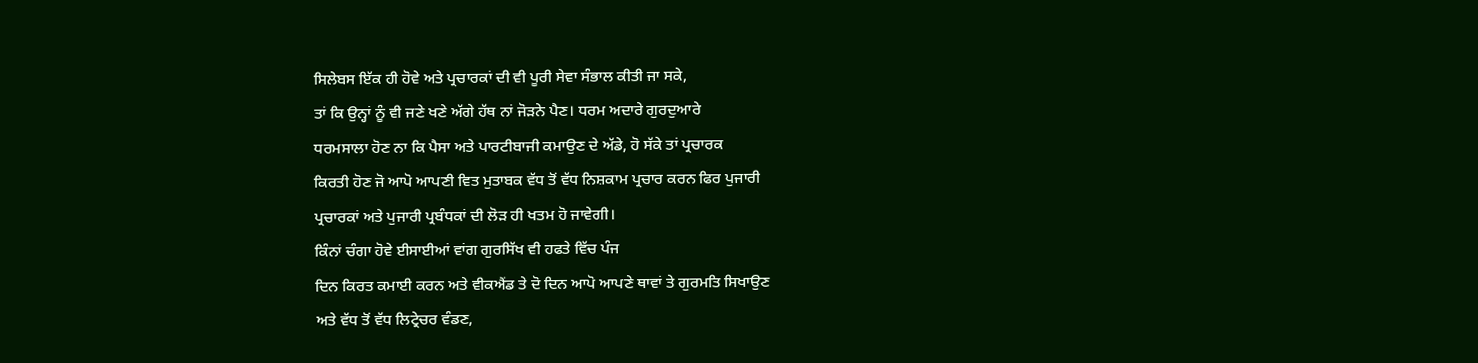ਸਿਲੇਬਸ ਇੱਕ ਹੀ ਹੋਵੇ ਅਤੇ ਪ੍ਰਚਾਰਕਾਂ ਦੀ ਵੀ ਪੂਰੀ ਸੇਵਾ ਸੰਭਾਲ ਕੀਤੀ ਜਾ ਸਕੇ,
ਤਾਂ ਕਿ ਉਨ੍ਹਾਂ ਨੂੰ ਵੀ ਜਣੇ ਖਣੇ ਅੱਗੇ ਹੱਥ ਨਾਂ ਜੋੜਨੇ ਪੈਣ। ਧਰਮ ਅਦਾਰੇ ਗੁਰਦੁਆਰੇ
ਧਰਮਸਾਲਾ ਹੋਣ ਨਾ ਕਿ ਪੈਸਾ ਅਤੇ ਪਾਰਟੀਬਾਜੀ ਕਮਾਉਣ ਦੇ ਅੱਡੇ, ਹੋ ਸੱਕੇ ਤਾਂ ਪ੍ਰਚਾਰਕ
ਕਿਰਤੀ ਹੋਣ ਜੋ ਆਪੋ ਆਪਣੀ ਵਿਤ ਮੁਤਾਬਕ ਵੱਧ ਤੋਂ ਵੱਧ ਨਿਸ਼ਕਾਮ ਪ੍ਰਚਾਰ ਕਰਨ ਫਿਰ ਪੁਜਾਰੀ
ਪ੍ਰਚਾਰਕਾਂ ਅਤੇ ਪੁਜਾਰੀ ਪ੍ਰਬੰਧਕਾਂ ਦੀ ਲੋੜ ਹੀ ਖਤਮ ਹੋ ਜਾਵੇਗੀ।
ਕਿੰਨਾਂ ਚੰਗਾ ਹੋਵੇ ਈਸਾਈਆਂ ਵਾਂਗ ਗੁਰਸਿੱਖ ਵੀ ਹਫਤੇ ਵਿੱਚ ਪੰਜ
ਦਿਨ ਕਿਰਤ ਕਮਾਈ ਕਰਨ ਅਤੇ ਵੀਕਐਂਡ ਤੇ ਦੋ ਦਿਨ ਆਪੋ ਆਪਣੇ ਥਾਵਾਂ ਤੇ ਗੁਰਮਤਿ ਸਿਖਾਉਣ
ਅਤੇ ਵੱਧ ਤੋਂ ਵੱਧ ਲਿਟ੍ਰੇਚਰ ਵੰਡਣ,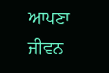ਆਪਣਾ ਜੀਵਨ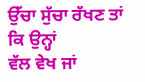ਉੱਚਾ ਸੁੱਚਾ ਰੱਖਣ ਤਾਂ ਕਿ ਉਨ੍ਹਾਂ
ਵੱਲ ਵੇਖ ਜਾਂ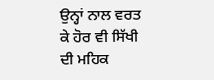ਉਨ੍ਹਾਂ ਨਾਲ ਵਰਤ ਕੇ ਹੋਰ ਵੀ ਸਿੱਖੀ ਦੀ ਮਹਿਕ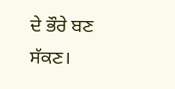ਦੇ ਭੌਰੇ ਬਣ ਸੱਕਣ।